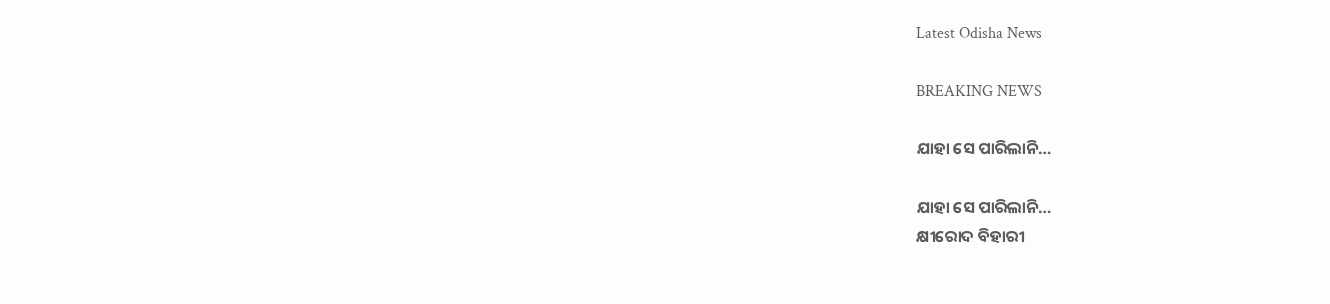Latest Odisha News

BREAKING NEWS

ଯାହା ସେ ପାରିଲାନି…

ଯାହା ସେ ପାରିଲାନି…
କ୍ଷୀରୋଦ ବିହାରୀ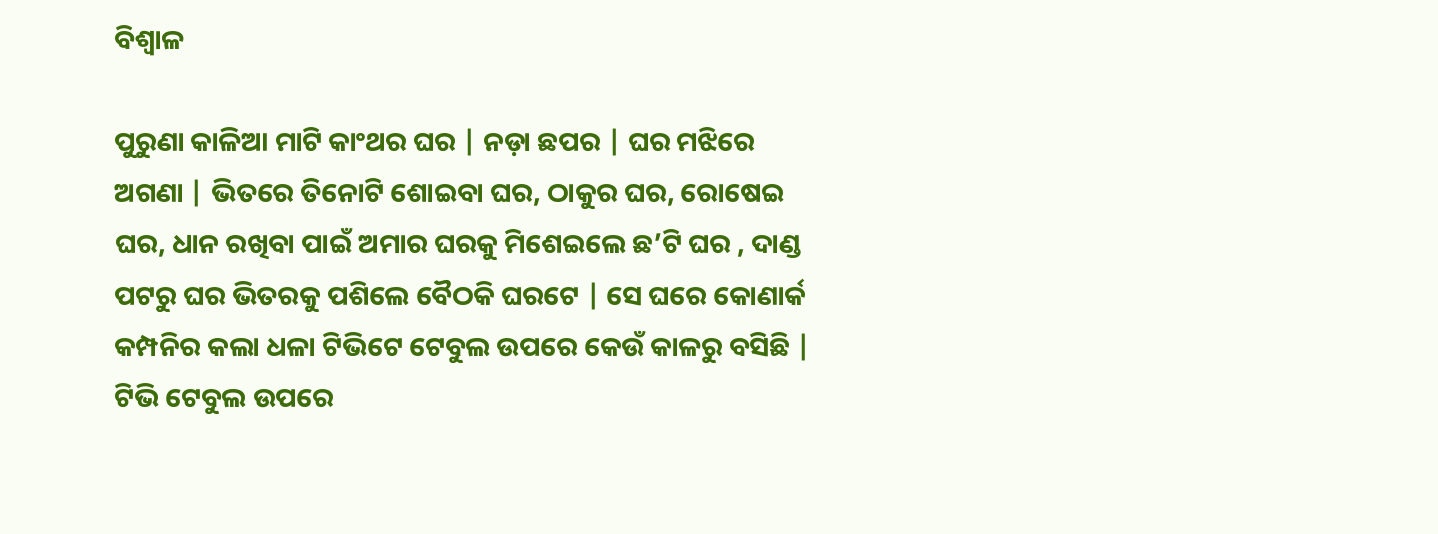ବିଶ୍ୱାଳ

ପୁରୁଣା କାଳିଆ ମାଟି କାଂଥର ଘର | ନଡ଼ା ଛପର | ଘର ମଝିରେ ଅଗଣା | ଭିତରେ ତିନୋଟି ଶୋଇବା ଘର, ଠାକୁର ଘର, ରୋଷେଇ ଘର, ଧାନ ରଖିବା ପାଇଁ ଅମାର ଘରକୁ ମିଶେଇଲେ ଛ’ଟି ଘର , ଦାଣ୍ଡ ପଟରୁ ଘର ଭିତରକୁ ପଶିଲେ ବୈଠକି ଘରଟେ | ସେ ଘରେ କୋଣାର୍କ କମ୍ପନିର କଲା ଧଳା ଟିଭିଟେ ଟେବୁଲ ଉପରେ କେଉଁ କାଳରୁ ବସିଛି | ଟିଭି ଟେବୁଲ ଉପରେ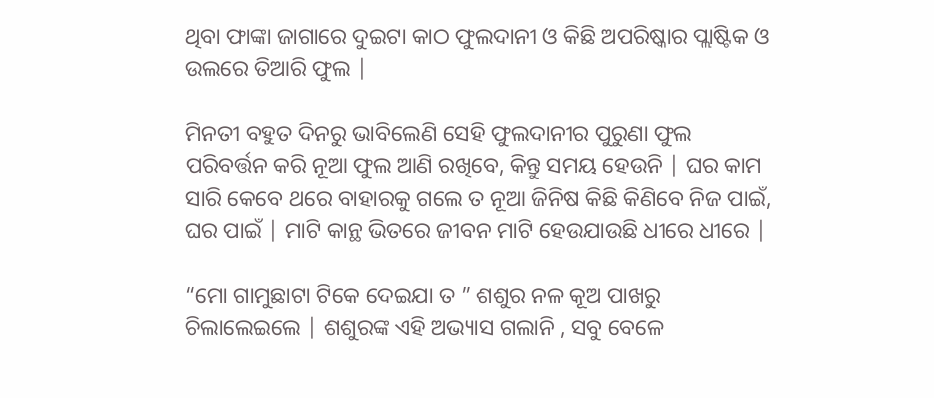ଥିବା ଫାଙ୍କା ଜାଗାରେ ଦୁଇଟା କାଠ ଫୁଲଦାନୀ ଓ କିଛି ଅପରିଷ୍କାର ପ୍ଲାଷ୍ଟିକ ଓ ଉଲରେ ତିଆରି ଫୁଲ |

ମିନତୀ ବହୁତ ଦିନରୁ ଭାବିଲେଣି ସେହି ଫୁଲଦାନୀର ପୁରୁଣା ଫୁଲ ପରିବର୍ତ୍ତନ କରି ନୂଆ ଫୁଲ ଆଣି ରଖିବେ, କିନ୍ତୁ ସମୟ ହେଉନି | ଘର କାମ ସାରି କେବେ ଥରେ ବାହାରକୁ ଗଲେ ତ ନୂଆ ଜିନିଷ କିଛି କିଣିବେ ନିଜ ପାଇଁ, ଘର ପାଇଁ | ମାଟି କାନ୍ଥ ଭିତରେ ଜୀବନ ମାଟି ହେଉଯାଉଛି ଧୀରେ ଧୀରେ |

“ମୋ ଗାମୁଛାଟା ଟିକେ ଦେଇଯା ତ ” ଶଶୁର ନଳ କୂଅ ପାଖରୁ ଚିଲାଲେଇଲେ | ଶଶୁରଙ୍କ ଏହି ଅଭ୍ୟାସ ଗଲାନି , ସବୁ ବେଳେ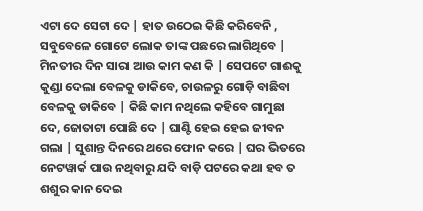ଏଟା ଦେ ସେଟା ଦେ | ହାତ ଉଠେଇ କିଛି କରିବେନି , ସବୁବେଳେ ଗୋଟେ ଲୋକ ତାଙ୍କ ପଛରେ ଲାଗିଥିବେ | ମିନତୀର ଦିନ ସାରା ଆଉ କାମ କଣ କି | ସେପଟେ ଗାଈକୁ କୁଣ୍ଡା ଦେଲା ବେଳକୁ ଡାକିବେ, ଚାଉଳରୁ ଗୋଡ଼ି ବାଛିବା ବେଳକୁ ଡାକିବେ | କିଛି କାମ ନଥିଲେ କହିବେ ଗାମୁଛା ଦେ, ଜୋତାଟା ପୋଛି ଦେ | ଘାଣ୍ଟି ହେଇ ହେଇ ଜୀବନ ଗଲା | ସୁଶାନ୍ତ ଦିନରେ ଥରେ ଫୋନ କରେ | ଘର ଭିତରେ ନେଟୱାର୍କ ପାଉ ନଥିବାରୁ ଯଦି ବାଡ଼ି ପଟରେ କଥା ହବ ତ ଶଶୁର କାନ ଦେଇ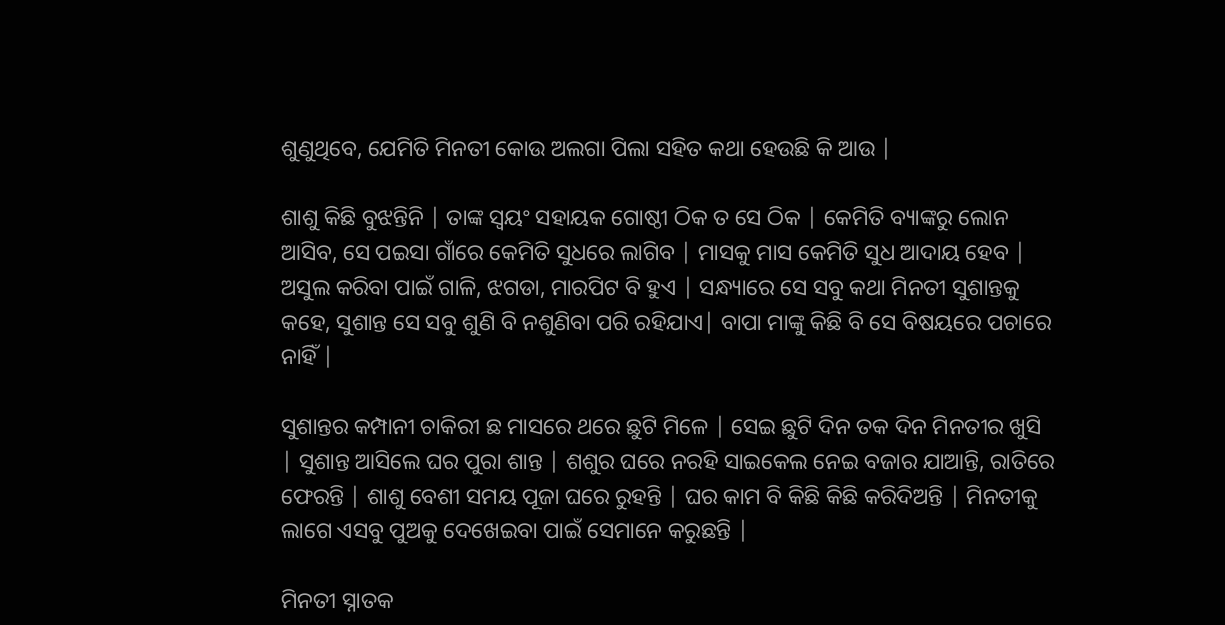ଶୁଣୁଥିବେ, ଯେମିତି ମିନତୀ କୋଉ ଅଲଗା ପିଲା ସହିତ କଥା ହେଉଛି କି ଆଉ |

ଶାଶୁ କିଛି ବୁଝନ୍ତିନି | ତାଙ୍କ ସ୍ୱୟଂ ସହାୟକ ଗୋଷ୍ଠୀ ଠିକ ତ ସେ ଠିକ | କେମିତି ବ୍ୟାଙ୍କରୁ ଲୋନ ଆସିବ, ସେ ପଇସା ଗାଁରେ କେମିତି ସୁଧରେ ଲାଗିବ | ମାସକୁ ମାସ କେମିତି ସୁଧ ଆଦାୟ ହେବ | ଅସୁଲ କରିବା ପାଇଁ ଗାଳି, ଝଗଡା, ମାରପିଟ ବି ହୁଏ | ସନ୍ଧ୍ୟାରେ ସେ ସବୁ କଥା ମିନତୀ ସୁଶାନ୍ତକୁ କହେ, ସୁଶାନ୍ତ ସେ ସବୁ ଶୁଣି ବି ନଶୁଣିବା ପରି ରହିଯାଏ| ବାପା ମାଙ୍କୁ କିଛି ବି ସେ ବିଷୟରେ ପଚାରେ ନାହିଁ |

ସୁଶାନ୍ତର କମ୍ପାନୀ ଚାକିରୀ ଛ ମାସରେ ଥରେ ଛୁଟି ମିଳେ | ସେଇ ଛୁଟି ଦିନ ତକ ଦିନ ମିନତୀର ଖୁସି | ସୁଶାନ୍ତ ଆସିଲେ ଘର ପୁରା ଶାନ୍ତ | ଶଶୁର ଘରେ ନରହି ସାଇକେଲ ନେଇ ବଜାର ଯାଆନ୍ତି, ରାତିରେ ଫେରନ୍ତି | ଶାଶୁ ବେଶୀ ସମୟ ପୂଜା ଘରେ ରୁହନ୍ତି | ଘର କାମ ବି କିଛି କିଛି କରିଦିଅନ୍ତି | ମିନତୀକୁ ଲାଗେ ଏସବୁ ପୁଅକୁ ଦେଖେଇବା ପାଇଁ ସେମାନେ କରୁଛନ୍ତି |

ମିନତୀ ସ୍ନାତକ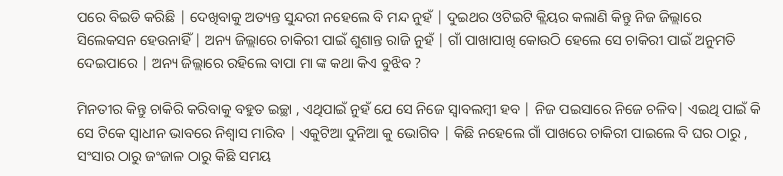ପରେ ବିଇଡି କରିଛି | ଦେଖିବାକୁ ଅତ୍ୟନ୍ତ ସୁନ୍ଦରୀ ନହେଲେ ବି ମନ୍ଦ ନୁହଁ | ଦୁଇଥର ଓଟିଇଟି କ୍ଲିୟର କଲାଣି କିନ୍ତୁ ନିଜ ଜିଲ୍ଲାରେ ସିଲେକସନ ହେଉନାହିଁ | ଅନ୍ୟ ଜିଲ୍ଲାରେ ଚାକିରୀ ପାଇଁ ଶୁଶାନ୍ତ ରାଜି ନୁହଁ | ଗାଁ ପାଖାପାଖି କୋଉଠି ହେଲେ ସେ ଚାକିରୀ ପାଇଁ ଅନୁମତି ଦେଇପାରେ | ଅନ୍ୟ ଜିଲ୍ଲାରେ ରହିଲେ ବାପା ମା ଙ୍କ କଥା କିଏ ବୁଝିବ ?

ମିନତୀର କିନ୍ତୁ ଚାକିରି କରିବାକୁ ବହୁତ ଇଚ୍ଛା , ଏଥିପାଇଁ ନୁହଁ ଯେ ସେ ନିଜେ ସ୍ୱାବଲମ୍ବୀ ହବ | ନିଜ ପଇସାରେ ନିଜେ ଚଳିବ| ଏଇଥି ପାଇଁ କି ସେ ଟିକେ ସ୍ୱାଧୀନ ଭାବରେ ନିଶ୍ୱାସ ମାରିବ | ଏକୁଟିଆ ଦୁନିଆ କୁ ଭୋଗିବ | କିଛି ନହେଲେ ଗାଁ ପାଖରେ ଚାକିରୀ ପାଇଲେ ବି ଘର ଠାରୁ , ସଂସାର ଠାରୁ ଜଂଜାଳ ଠାରୁ କିଛି ସମୟ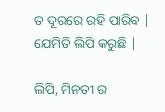ତ ଦୂରରେ ରହି ପାରିବ | ଯେମିତି ଲିପି କରୁଛି |

ଲିପି, ମିନତୀ ର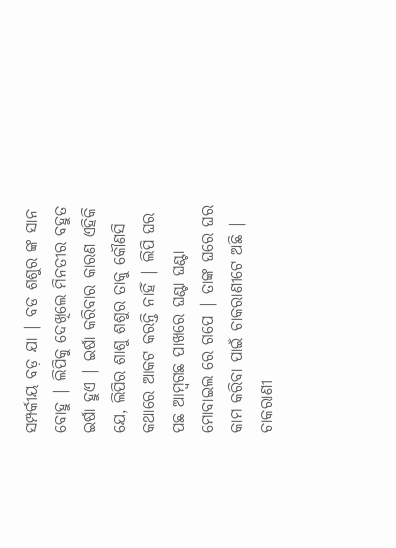ସମ୍ପର୍କୀୟ ବଡ଼ ଯା | ବଡ ଶଶୁର ଙ୍କ ସାନ ବୋହୁ | ଲିପିକୁ ଦେଖିଲେ ମିନତୀର ବହୁତ ଇର୍ଷା ହୁଏ | ଇର୍ଷା କରିବାର କାରଣ ଏହିକି ଯେ, ଲିପିର ଶାଶୁ ଶଶୁର ତାକୁ କୌଣସି କଥାରେ ଆକଟ କରନ୍ତି ନାହିଁ | ଲିପି ଘର ପଛ ଆମ୍ବଗଛ ପାଖରେ ଘଣ୍ଟା ଘଣ୍ଟା ମୋବାଇଲ ରେ ଗପେ | ତାଙ୍କ ଘରେ ଘର କାମ କରିବା ପାଇଁ ଚାକରାଣୀଟେ ଅଛି | ଚାକରାଣୀ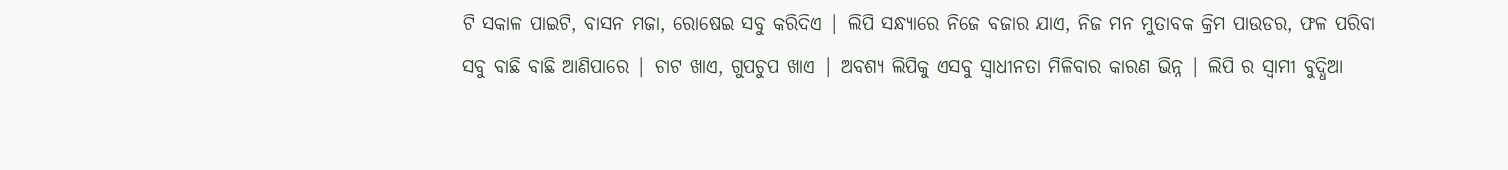ଟି ସକାଳ ପାଇଟି, ବାସନ ମଜା, ରୋଷେଇ ସବୁ କରିଦିଏ | ଲିପି ସନ୍ଧ୍ୟାରେ ନିଜେ ବଜାର ଯାଏ, ନିଜ ମନ ମୁତାବକ କ୍ରିମ ପାଉଡର, ଫଳ ପରିବା ସବୁ ବାଛି ବାଛି ଆଣିପାରେ | ଚାଟ ଖାଏ, ଗୁପଚୁପ ଖାଏ | ଅବଶ୍ୟ ଲିପିକୁ ଏସବୁ ସ୍ୱାଧୀନତା ମିଳିବାର କାରଣ ଭିନ୍ନ | ଲିପି ର ସ୍ୱାମୀ ବୁଦ୍ଧିଆ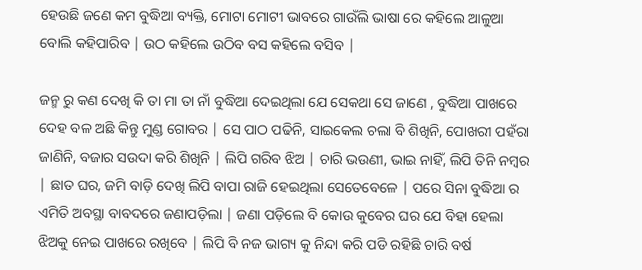ହେଉଛି ଜଣେ କମ ବୁଦ୍ଧିଆ ବ୍ୟକ୍ତି, ମୋଟା ମୋଟୀ ଭାବରେ ଗାଉଁଲି ଭାଷା ରେ କହିଲେ ଆଳୁଆ ବୋଲି କହିପାରିବ | ଉଠ କହିଲେ ଉଠିବ ବସ କହିଲେ ବସିବ |

ଜନ୍ମ ରୁ କଣ ଦେଖି କି ତା ମା ତା ନାଁ ବୁଦ୍ଧିଆ ଦେଇଥିଲା ଯେ ସେକଥା ସେ ଜାଣେ , ବୁଦ୍ଧିଆ ପାଖରେ ଦେହ ବଳ ଅଛି କିନ୍ତୁ ମୁଣ୍ଡ ଗୋବର | ସେ ପାଠ ପଢିନି, ସାଇକେଲ ଚଲା ବି ଶିଖିନି, ପୋଖରୀ ପହଁରା ଜାଣିନି, ବଜାର ସଉଦା କରି ଶିଖିନି | ଲିପି ଗରିବ ଝିଅ | ଚାରି ଭଉଣୀ, ଭାଇ ନାହିଁ, ଲିପି ତିନି ନମ୍ବର | ଛାତ ଘର, ଜମି ବାଡ଼ି ଦେଖି ଲିପି ବାପା ରାଜି ହେଇଥିଲା ସେତେବେଳେ | ପରେ ସିନା ବୁଦ୍ଧିଆ ର ଏମିତି ଅବସ୍ଥା ବାବଦରେ ଜଣାପଡ଼ିଲା | ଜଣା ପଡ଼ିଲେ ବି କୋଉ କୁବେର ଘର ଯେ ବିହା ହେଲା ଝିଅକୁ ନେଇ ପାଖରେ ରଖିବେ | ଲିପି ବି ନଜ ଭାଗ୍ୟ କୁ ନିନ୍ଦା କରି ପଡି ରହିଛି ଚାରି ବର୍ଷ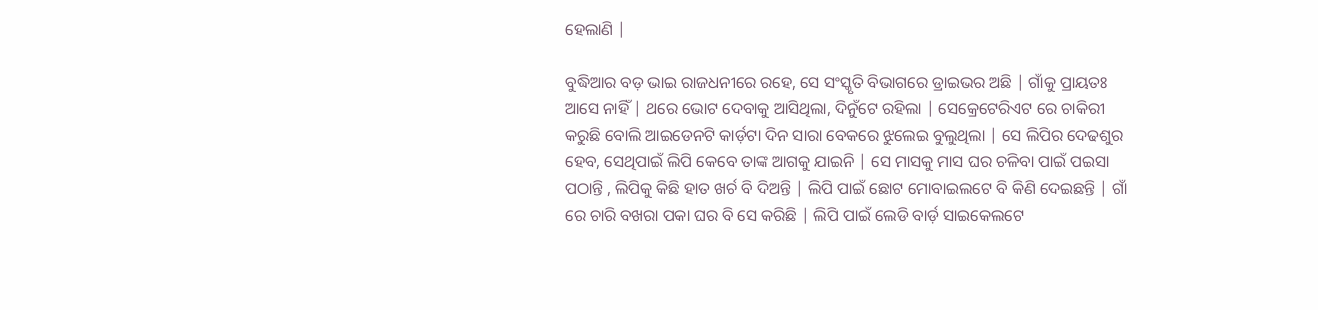ହେଲାଣି |

ବୁଦ୍ଧିଆର ବଡ଼ ଭାଇ ରାଜଧନୀରେ ରହେ, ସେ ସଂସ୍କୃତି ବିଭାଗରେ ଡ୍ରାଇଭର ଅଛି | ଗାଁକୁ ପ୍ରାୟତଃ ଆସେ ନାହିଁ | ଥରେ ଭୋଟ ଦେବାକୁ ଆସିଥିଲା, ଦିନୁଁଟେ ରହିଲା | ସେକ୍ରେଟେରିଏଟ ରେ ଚାକିରୀ କରୁଛି ବୋଲି ଆଇଡେନଟି କାର୍ଡ଼ଟା ଦିନ ସାରା ବେକରେ ଝୁଲେଇ ବୁଲୁଥିଲା | ସେ ଲିପିର ଦେଢଶୁର ହେବ, ସେଥିପାଇଁ ଲିପି କେବେ ତାଙ୍କ ଆଗକୁ ଯାଇନି | ସେ ମାସକୁ ମାସ ଘର ଚଳିବା ପାଇଁ ପଇସା ପଠାନ୍ତି , ଲିପିକୁ କିଛି ହାତ ଖର୍ଚ ବି ଦିଅନ୍ତି | ଲିପି ପାଇଁ ଛୋଟ ମୋବାଇଲଟେ ବି କିଣି ଦେଇଛନ୍ତି | ଗାଁ ରେ ଚାରି ବଖରା ପକା ଘର ବି ସେ କରିଛି | ଲିପି ପାଇଁ ଲେଡି ବାର୍ଡ଼ ସାଇକେଲଟେ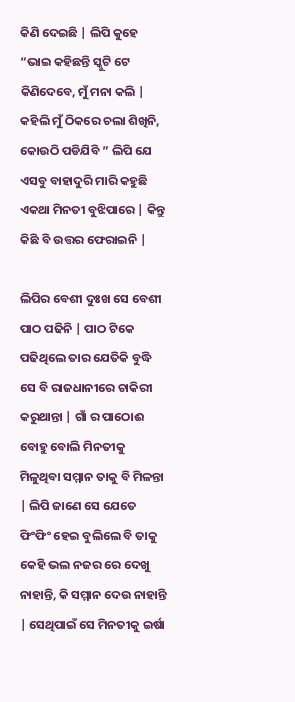କିଣି ଦେଇଛି | ଲିପି କୁହେ “ଭାଇ କହିଛନ୍ତି ସ୍କୁଟି ଟେ କିଣିଦେବେ, ମୁଁ ମନା କଲି | କହିଲି ମୁଁ ଠିକରେ ଚଲା ଶିଖିନି, କୋଉଠି ପଡିଯିବି ” ଲିପି ଯେ ଏସବୁ ବାହାଦୁରି ମାରି କହୁଛି ଏକଥା ମିନତୀ ବୁଝିପାରେ | କିନ୍ତୁ କିଛି ବି ଉତ୍ତର ଫେରାଇନି |

ଲିପିର ବେଶୀ ଦୁଃଖ ସେ ବେଶୀ ପାଠ ପଢିନି | ପାଠ ଟିକେ ପଢିଥିଲେ ତାର ଯେତିକି ବୁଦ୍ଧି ସେ ବି ରାଜଧାନୀରେ ଚାକିରୀ କରୁଥାନ୍ତା | ଗାଁ ର ପାଠୋଈ ବୋହୁ ବୋଲି ମିନତୀକୁ ମିଳୁଥିବା ସମ୍ମାନ ତାକୁ ବି ମିଳନ୍ତା | ଲିପି ଜାଣେ ସେ ଯେତେ ଫିଂଫିଂ ହେଇ ବୁଲିଲେ ବି ତାକୁ କେହି ଭଲ ନଜର ରେ ଦେଖୁ ନାହାନ୍ତି, କି ସମ୍ମାନ ଦେଉ ନାହାନ୍ତି | ସେଥିପାଇଁ ସେ ମିନତୀକୁ ଇର୍ଷା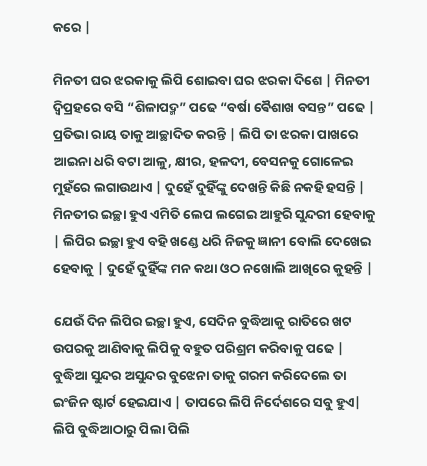କରେ |

ମିନତୀ ଘର ଝରକାକୁ ଲିପି ଶୋଇବା ଘର ଝରକା ଦିଶେ | ମିନତୀ ଦ୍ଵିପ୍ରହରେ ବସି “ଶିଳାପଦ୍ମ” ପଢେ “ବର୍ଷା ଵୈଶାଖ ବସନ୍ତ” ପଢେ | ପ୍ରତିଭା ରାୟ ତାକୁ ଆଚ୍ଛାଦିତ କରନ୍ତି | ଲିପି ତା ଝରକା ପାଖରେ ଆଇନା ଧରି ବଟା ଆଳୁ, କ୍ଷୀର, ହଳଦୀ, ବେସନକୁ ଗୋଳେଇ ମୁହଁରେ ଲଗାଉଥାଏ | ଦୁହେଁ ଦୁହିଁଙ୍କୁ ଦେଖନ୍ତି କିଛି ନକହି ହସନ୍ତି | ମିନତୀର ଇଚ୍ଛା ହୁଏ ଏମିତି ଲେପ ଲଗେଇ ଆହୁରି ସୁନ୍ଦରୀ ହେବାକୁ | ଲିପିର ଇଚ୍ଛା ହୁଏ ବହି ଖଣ୍ଡେ ଧରି ନିଜକୁ ଜ୍ଞାନୀ ବୋଲି ଦେଖେଇ ହେବାକୁ | ଦୁହେଁ ଦୁହିଁଙ୍କ ମନ କଥା ଓଠ ନଖୋଲି ଆଖିରେ କୁହନ୍ତି |

ଯେଉଁ ଦିନ ଲିପିର ଇଚ୍ଛା ହୁଏ, ସେଦିନ ବୁଦ୍ଧିଆକୁ ରାତିରେ ଖଟ ଉପରକୁ ଆଣିବାକୁ ଲିପିକୁ ବହୁତ ପରିଶ୍ରମ କରିବାକୁ ପଢେ | ବୁଦ୍ଧିଆ ସୁନ୍ଦର ଅସୁନ୍ଦର ବୁଝେନା ତାକୁ ଗରମ କରିଦେଲେ ତା ଇଂଜିନ ଷ୍ଟାର୍ଟ ହେଇଯାଏ | ତାପରେ ଲିପି ନିର୍ଦେଶରେ ସବୁ ହୁଏ| ଲିପି ବୁଦ୍ଧିଆଠାରୁ ପିଲା ପିଲି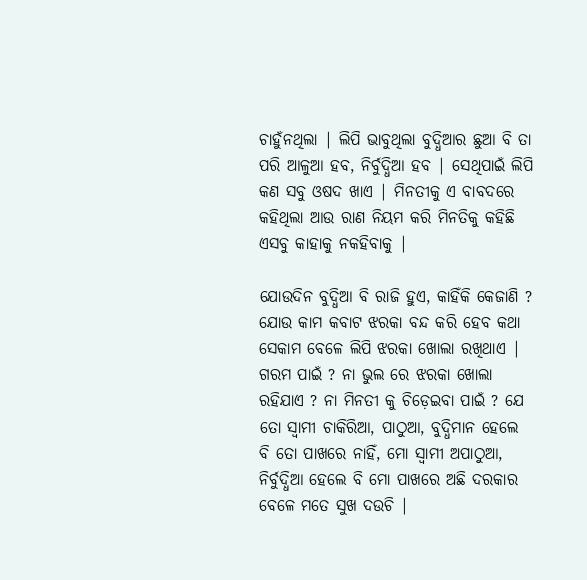ଚାହୁଁନଥିଲା | ଲିପି ଭାବୁଥିଲା ବୁଦ୍ଧିଆର ଛୁଆ ବି ତା ପରି ଆଳୁଆ ହବ, ନିର୍ବୁଦ୍ଧିଆ ହବ | ସେଥିପାଇଁ ଲିପି କଣ ସବୁ ଓଷଦ ଖାଏ | ମିନତୀକୁ ଏ ବାବଦରେ କହିଥିଲା ଆଉ ରାଣ ନିୟମ କରି ମିନତିକୁ କହିଛି ଏସବୁ କାହାକୁ ନକହିବାକୁ |

ଯୋଉଦିନ ବୁଦ୍ଧିଆ ବି ରାଜି ହୁଏ, କାହିଁକି କେଜାଣି ? ଯୋଉ କାମ କବାଟ ଝରକା ବନ୍ଦ କରି ହେବ କଥା ସେକାମ ବେଳେ ଲିପି ଝରକା ଖୋଲା ରଖିଥାଏ | ଗରମ ପାଇଁ ? ନା ଭୁଲ ରେ ଝରକା ଖୋଲା ରହିଯାଏ ? ନା ମିନତୀ କୁ ଚିଡ଼େଇବା ପାଇଁ ? ଯେ ତୋ ସ୍ୱାମୀ ଚାକିରିଆ, ପାଠୁଆ, ବୁଦ୍ଧିମାନ ହେଲେ ବି ତୋ ପାଖରେ ନାହିଁ, ମୋ ସ୍ୱାମୀ ଅପାଠୁଆ, ନିର୍ବୁଦ୍ଧିଆ ହେଲେ ବି ମୋ ପାଖରେ ଅଛି ଦରକାର ବେଳେ ମତେ ସୁଖ ଦଉଚି |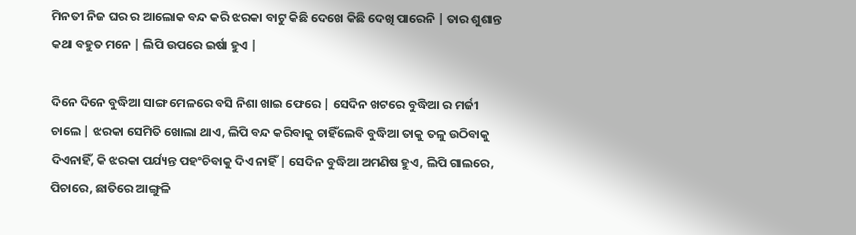ମିନତୀ ନିଜ ଘର ର ଆଲୋକ ବନ୍ଦ କରି ଝରକା ବାଟୁ କିଛି ଦେଖେ କିଛି ଦେଖି ପାରେନି | ତାର ଶୁଶାନ୍ତ କଥା ବହୁତ ମନେ | ଲିପି ଉପରେ ଇର୍ଷା ହୁଏ |

ଦିନେ ଦିନେ ବୁଦ୍ଧିଆ ସାଙ୍ଗ ମେଳରେ ବସି ନିଶା ଖାଇ ଫେରେ | ସେଦିନ ଖଟରେ ବୁଦ୍ଧିଆ ର ମର୍ଜୀ ଚାଲେ | ଝରକା ସେମିତି ଖୋଲା ଥାଏ, ଲିପି ବନ୍ଦ କରିବାକୁ ଚାହିଁଲେବି ବୁଦ୍ଧିଆ ତାକୁ ତଳୁ ଉଠିବାକୁ ଦିଏନାହିଁ, କି ଝରକା ପର୍ଯ୍ୟନ୍ତ ପହଂଚିବାକୁ ଦିଏ ନାହିଁ | ସେଦିନ ବୁଦ୍ଧିଆ ଅମଣିଷ ହୁଏ, ଲିପି ଗାଲରେ, ପିଚାରେ, ଛାତିରେ ଆଙ୍ଗୁଳି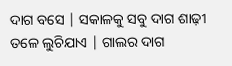ଦାଗ ବସେ | ସକାଳକୁ ସବୁ ଦାଗ ଶାଢ଼ୀ ତଳେ ଲୁଚିଯାଏ | ଗାଲର ଦାଗ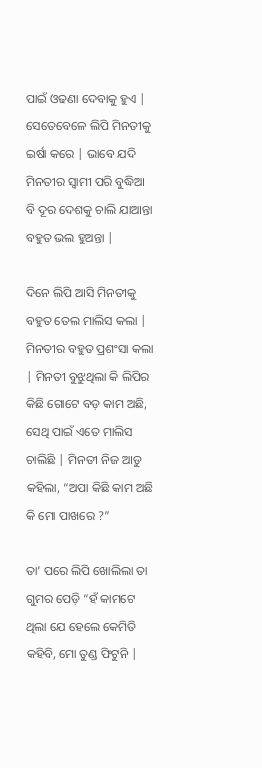ପାଇଁ ଓଢଣା ଦେବାକୁ ହୁଏ | ସେତେବେଳେ ଲିପି ମିନତୀକୁ ଇର୍ଷା କରେ | ଭାବେ ଯଦି ମିନତୀର ସ୍ୱାମୀ ପରି ବୁଦ୍ଧିଆ ବି ଦୂର ଦେଶକୁ ଚାଲି ଯାଆନ୍ତା ବହୁତ ଭଲ ହୁଅନ୍ତା |

ଦିନେ ଲିପି ଆସି ମିନତୀକୁ ବହୁତ ତେଲ ମାଲିସ କଲା | ମିନତୀର ବହୁତ ପ୍ରଶଂସା କଲା | ମିନତୀ ବୁଝୁଥିଲା କି ଲିପିର କିଛି ଗୋଟେ ବଡ଼ କାମ ଅଛି, ସେଥି ପାଇଁ ଏତେ ମାଲିସ ଚାଲିଛି | ମିନତୀ ନିଜ ଆଡୁ କହିଲା, “ଅପା କିଛି କାମ ଅଛି କି ମୋ ପାଖରେ ?”

ତା’ ପରେ ଲିପି ଖୋଲିଲା ତା ଗୁମର ପେଡ଼ି “ହଁ କାମଟେ ଥିଲା ଯେ ହେଲେ କେମିତି କହିବି, ମୋ ତୁଣ୍ଡ ଫିଟୁନି |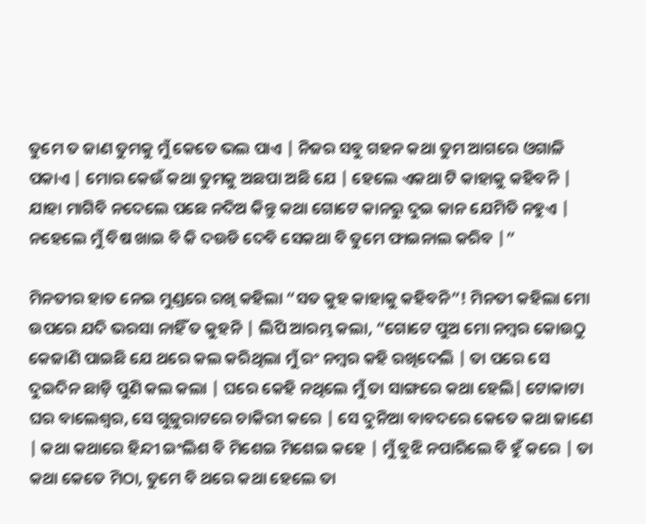ତୁମେ ତ ଜାଣ ତୁମକୁ ମୁଁ କେତେ ଭଲ ପାଏ | ନିଜର ସବୁ ଗହନ କଥା ତୁମ ଆଗରେ ଓଗାଳି ପକାଏ | ମୋର କେଉଁ କଥା ତୁମକୁ ଅଛପା ଅଛି ଯେ | ହେଲେ ଏକଥା ଟି କାହାକୁ କହିବନି | ଯାହା ମାଗିବି ନଦେଲେ ପଛେ ନଦିଅ କିନ୍ତୁ କଥା ଗୋଟେ କାନରୁ ଦୁଇ କାନ ଯେମିତି ନହୁଏ | ନହେଲେ ମୁଁ ବିଷ ଖାଇ ବି କି ଦଉଡି ଦେବି ସେକଥା ବି ତୁମେ ଫାଇନାଲ କରିବ |”

ମିନତୀର ହାତ ନେଇ ମୁଣ୍ଡରେ ରଖି କହିଲା “ସତ କୁହ କାହାକୁ କହିବନି”! ମିନତୀ କହିଲା ମୋ ଉପରେ ଯଦି ଭରସା ନାହିଁ ତ କୁହନି | ଲିପି ଆରମ୍ଭ କଲା, “ଗୋଟେ ପୁଅ ମୋ ନମ୍ବର କୋଉଠୁ କେଜାଣି ପାଇଛି ଯେ ଥରେ କଲ କରିଥିଲା ମୁଁ ରଂ ନମ୍ବର କହି ରଖିଦେଲି | ତା ପରେ ସେ ଦୁଇଦିନ ଛାଡ଼ି ପୁଣି କଲ କଲା | ଘରେ କେହି ନଥିଲେ ମୁଁ ତା ସାଙ୍ଗରେ କଥା ହେଲି| ଟୋକାଟା ଘର ବାଲେଶ୍ୱର, ସେ ଗୁଜୁରାଟରେ ଚାକିରୀ କରେ | ସେ ଦୁନିଆ ବାବଦରେ କେତେ କଥା ଜାଣେ | କଥା କଥାରେ ହିନ୍ଦୀ ଇଂଲିଶ ବି ମିଶେଇ ମିଶେଇ କହେ | ମୁଁ ବୁଝି ନପାରିଲେ ବି ହୁଁ କରେ | ତା କଥା କେତେ ମିଠା, ତୁମେ ବି ଥରେ କଥା ହେଲେ ତା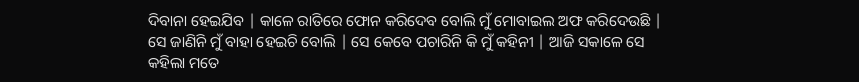ଦିବାନା ହେଇଯିବ | କାଳେ ରାତିରେ ଫୋନ କରିଦେବ ବୋଲି ମୁଁ ମୋବାଇଲ ଅଫ କରିଦେଉଛି | ସେ ଜାଣିନି ମୁଁ ବାହା ହେଇଚି ବୋଲି | ସେ କେବେ ପଚାରିନି କି ମୁଁ କହିନୀ | ଆଜି ସକାଳେ ସେ କହିଲା ମତେ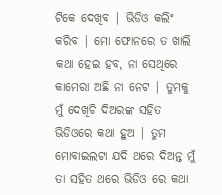ଟିକେ ଦେଖିବ | ଭିଡିଓ କଲିଂ କରିବ | ମୋ ଫୋନରେ ତ ଖାଲି କଥା ହେଇ ହବ, ନା ସେଥିରେ କାମେରା ଅଛି ନା ନେଟ | ତୁମକୁ ମୁଁ ଦେଖିଚି ଦିଅରଙ୍କ ସହିତ ଭିଡିଓରେ କଥା ହୁଅ | ତୁମ ମୋବାଇଲଟା ଯଦି ଥରେ ଦିଅନ୍ତ ମୁଁ ତା ସହିତ ଥରେ ଭିଡିଓ ରେ କଥା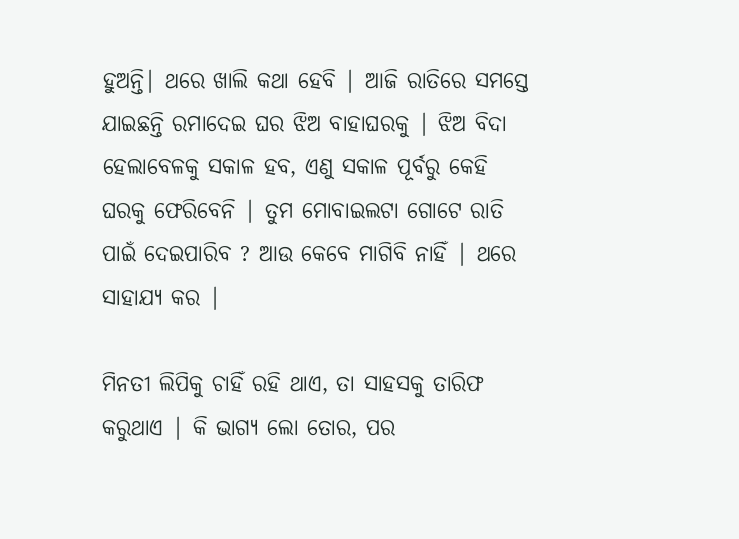ହୁଅନ୍ତି| ଥରେ ଖାଲି କଥା ହେବି | ଆଜି ରାତିରେ ସମସ୍ତେ ଯାଇଛନ୍ତି ରମାଦେଇ ଘର ଝିଅ ବାହାଘରକୁ | ଝିଅ ବିଦା ହେଲାବେଳକୁ ସକାଳ ହବ, ଏଣୁ ସକାଳ ପୂର୍ବରୁ କେହି ଘରକୁ ଫେରିବେନି | ତୁମ ମୋବାଇଲଟା ଗୋଟେ ରାତି ପାଇଁ ଦେଇପାରିବ ? ଆଉ କେବେ ମାଗିବି ନାହିଁ | ଥରେ ସାହାଯ୍ୟ କର |

ମିନତୀ ଲିପିକୁ ଚାହିଁ ରହି ଥାଏ, ତା ସାହସକୁ ତାରିଫ କରୁଥାଏ | କି ଭାଗ୍ୟ ଲୋ ତୋର, ପର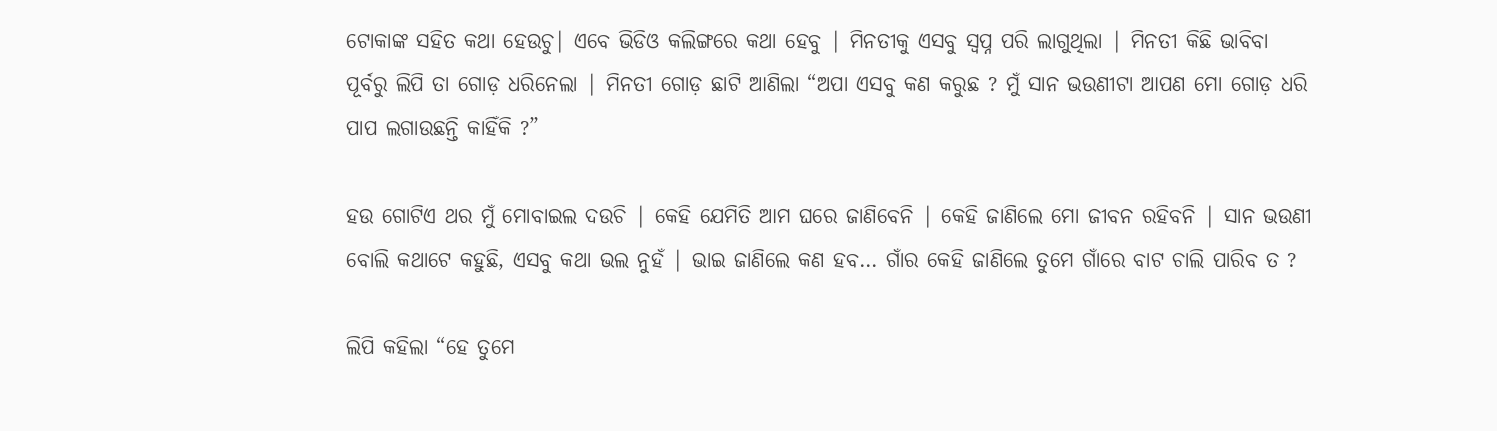ଟୋକାଙ୍କ ସହିତ କଥା ହେଉଚୁ| ଏବେ ଭିଡିଓ କଲିଙ୍ଗରେ କଥା ହେବୁ | ମିନତୀକୁ ଏସବୁ ସ୍ବପ୍ନ ପରି ଲାଗୁଥିଲା | ମିନତୀ କିଛି ଭାବିବା ପୂର୍ବରୁ ଲିପି ତା ଗୋଡ଼ ଧରିନେଲା | ମିନତୀ ଗୋଡ଼ ଛାଟି ଆଣିଲା “ଅପା ଏସବୁ କଣ କରୁଛ ? ମୁଁ ସାନ ଭଉଣୀଟା ଆପଣ ମୋ ଗୋଡ଼ ଧରି ପାପ ଲଗାଉଛନ୍ତି କାହିଁକି ?”

ହଉ ଗୋଟିଏ ଥର ମୁଁ ମୋବାଇଲ ଦଉଚି | କେହି ଯେମିତି ଆମ ଘରେ ଜାଣିବେନି | କେହି ଜାଣିଲେ ମୋ ଜୀବନ ରହିବନି | ସାନ ଭଉଣୀ ବୋଲି କଥାଟେ କହୁଛି, ଏସବୁ କଥା ଭଲ ନୁହଁ | ଭାଇ ଜାଣିଲେ କଣ ହବ… ଗାଁର କେହି ଜାଣିଲେ ତୁମେ ଗାଁରେ ବାଟ ଚାଲି ପାରିବ ତ ?

ଲିପି କହିଲା “ହେ ତୁମେ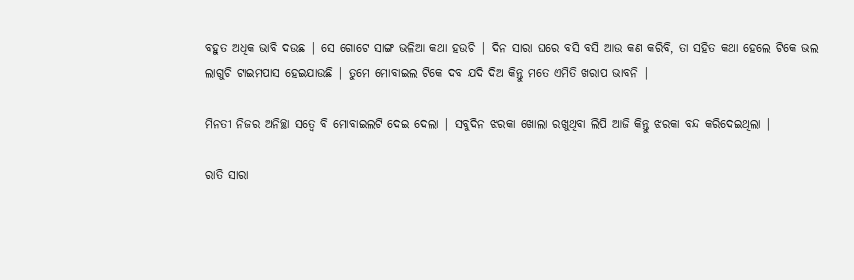ବହୁତ ଅଧିକ ଭାବି ଦଉଛ | ସେ ଗୋଟେ ସାଙ୍ଗ ଭଳିଆ କଥା ହଉଚି | ଦିନ ସାରା ଘରେ ବସି ବସି ଆଉ କଣ କରିବି, ତା ସହିତ କଥା ହେଲେ ଟିକେ ଭଲ ଲାଗୁଚି ଟାଇମପାସ ହେଇଯାଉଛି | ତୁମେ ମୋବାଇଲ ଟିକେ ଦବ ଯଦି ଦିଅ କିନ୍ତୁ ମତେ ଏମିତି ଖରାପ ଭାବନି |

ମିନତୀ ନିଜର ଅନିଚ୍ଛା ସତ୍ୱେ ବି ମୋବାଇଲଟି ଦେଇ ଦେଲା | ସବୁଦିନ ଝରକା ଖୋଲା ରଖୁଥିବା ଲିପି ଆଜି କିନ୍ତୁ ଝରକା ବନ୍ଦ କରିଦେଇଥିଲା |

ରାତି ସାରା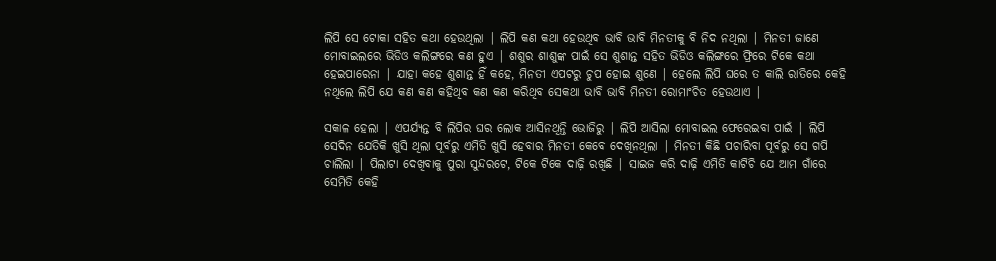ଲିପି ସେ ଟୋକା ସହିତ କଥା ହେଉଥିଲା | ଲିପି କଣ କଥା ହେଉଥିବ ଭାବି ଭାବି ମିନତୀକୁ ବି ନିଦ ନଥିଲା | ମିନତୀ ଜାଣେ ମୋବାଇଲରେ ଭିଡିଓ କଲିଙ୍ଗରେ କଣ ହୁଏ | ଶଶୁର ଶାଶୁଙ୍କ ପାଇଁ ସେ ଶୁଶାନ୍ତ ସହିତ ଭିଡିଓ କଲିଙ୍ଗରେ ଫ୍ରିରେ ଟିକେ କଥା ହେଇପାରେନା | ଯାହା କହେ ଶୁଶାନ୍ତ ହିଁ କହେ, ମିନତୀ ଏପଟରୁ ଚୁପ ହୋଇ ଶୁଣେ | ହେଲେ ଲିପି ଘରେ ତ କାଲି ରାତିରେ କେହି ନଥିଲେ ଲିପି ଯେ କଣ କଣ କହିଥିବ କଣ କଣ କରିଥିବ ସେକଥା ଭାବି ଭାବି ମିନତୀ ରୋମାଂଚିତ ହେଉଥାଏ |

ସକାଳ ହେଲା | ଏପର୍ଯ୍ୟନ୍ତ ବି ଲିପିର ଘର ଲୋକ ଆସିନଥିନ୍ତି ଭୋଜିରୁ | ଲିପି ଆସିଲା ମୋବାଇଲ ଫେରେଇବା ପାଇଁ | ଲିପି ସେଦିନ ଯେତିକି ଖୁସି ଥିଲା ପୂର୍ବରୁ ଏମିତି ଖୁସି ହେବାର ମିନତୀ କେବେ ଦେଖିନଥିଲା | ମିନତୀ କିଛି ପଚାରିବା ପୂର୍ବରୁ ସେ ଗପି ଚାଲିଲା | ପିଲାଟା ଦେଖିବାକୁ ପୁରା ସୁନ୍ଦରଟେ, ଟିକେ ଟିକେ ଦାଢ଼ି ରଖିଛି | ସାଇଜ କରି ଦାଢ଼ି ଏମିତି କାଟିଚି ଯେ ଆମ ଗାଁରେ ସେମିତି କେହି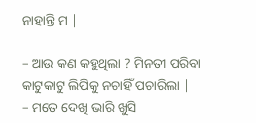ନାହାନ୍ତି ମ |

– ଆଉ କଣ କହୁଥିଲା ? ମିନତୀ ପରିବା କାଟୁକାଟୁ ଲିପିକୁ ନଚାହିଁ ପଚାରିଲା |
– ମତେ ଦେଖି ଭାରି ଖୁସି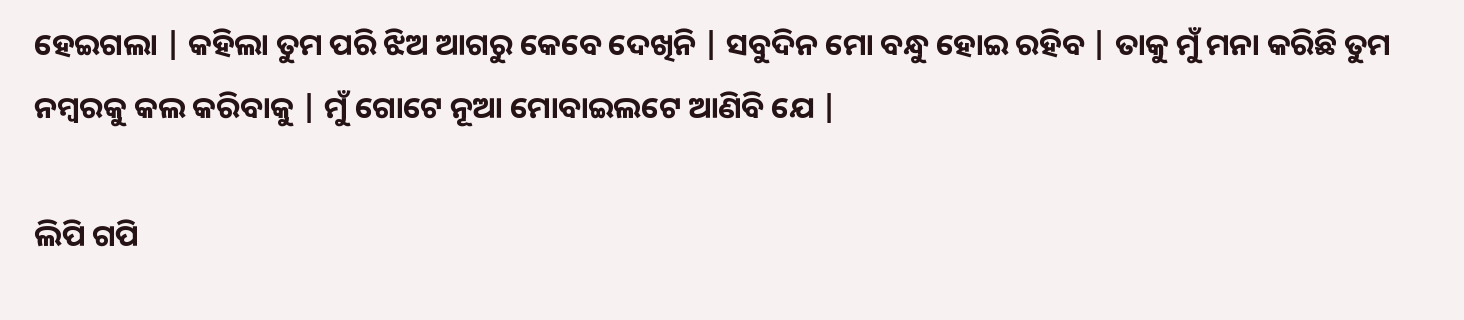ହେଇଗଲା | କହିଲା ତୁମ ପରି ଝିଅ ଆଗରୁ କେବେ ଦେଖିନି | ସବୁଦିନ ମୋ ବନ୍ଧୁ ହୋଇ ରହିବ | ତାକୁ ମୁଁ ମନା କରିଛି ତୁମ ନମ୍ବରକୁ କଲ କରିବାକୁ | ମୁଁ ଗୋଟେ ନୂଆ ମୋବାଇଲଟେ ଆଣିବି ଯେ |

ଲିପି ଗପି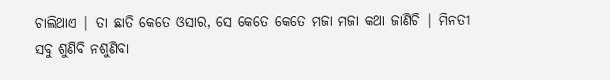ଚାଲିଥାଏ | ତା ଛାତି କେତେ ଓସାର, ସେ କେତେ କେତେ ମଜା ମଜା କଥା ଜାଣିଚି | ମିନତୀ ସବୁ ଶୁଣିବି ନଶୁଣିବା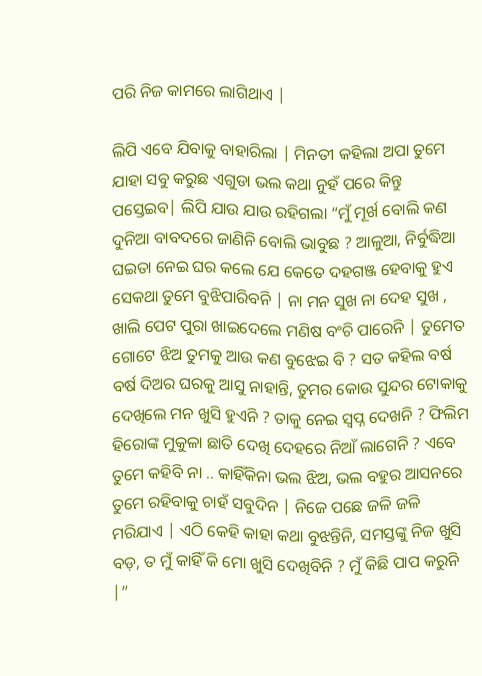ପରି ନିଜ କାମରେ ଲାଗିଥାଏ |

ଲିପି ଏବେ ଯିବାକୁ ବାହାରିଲା | ମିନତୀ କହିଲା ଅପା ତୁମେ ଯାହା ସବୁ କରୁଛ ଏଗୁଡା ଭଲ କଥା ନୁହଁ ପରେ କିନ୍ତୁ ପସ୍ତେଇବ| ଲିପି ଯାଉ ଯାଉ ରହିଗଲା “ମୁଁ ମୂର୍ଖ ବୋଲି କଣ ଦୁନିଆ ବାବଦରେ ଜାଣିନି ବୋଲି ଭାବୁଛ ? ଆଳୁଆ, ନିର୍ବୁଦ୍ଧିଆ ଘଇତା ନେଇ ଘର କଲେ ଯେ କେତେ ଦହଗଞ୍ଜ ହେବାକୁ ହୁଏ ସେକଥା ତୁମେ ବୁଝିପାରିବନି | ନା ମନ ସୁଖ ନା ଦେହ ସୁଖ , ଖାଲି ପେଟ ପୁରା ଖାଇଦେଲେ ମଣିଷ ବଂଚି ପାରେନି | ତୁମେତ ଗୋଟେ ଝିଅ ତୁମକୁ ଆଉ କଣ ବୁଝେଇ ବି ? ସତ କହିଲ ବର୍ଷ ବର୍ଷ ଦିଅର ଘରକୁ ଆସୁ ନାହାନ୍ତି, ତୁମର କୋଉ ସୁନ୍ଦର ଟୋକାକୁ ଦେଖିଲେ ମନ ଖୁସି ହୁଏନି ? ତାକୁ ନେଇ ସ୍ବପ୍ନ ଦେଖନି ? ଫିଲିମ ହିରୋଙ୍କ ମୁକୁଳା ଛାତି ଦେଖି ଦେହରେ ନିଆଁ ଲାଗେନି ? ଏବେ ତୁମେ କହିବି ନା .. କାହିଁକିନା ଭଲ ଝିଅ, ଭଲ ବହୁର ଆସନରେ ତୁମେ ରହିବାକୁ ଚାହଁ ସବୁଦିନ | ନିଜେ ପଛେ ଜଳି ଜଳି ମରିଯାଏ | ଏଠି କେହି କାହା କଥା ବୁଝନ୍ତିନି, ସମସ୍ତଙ୍କୁ ନିଜ ଖୁସି ବଡ଼, ତ ମୁଁ କାହିଁ କି ମୋ ଖୁସି ଦେଖିବିନି ? ମୁଁ କିଛି ପାପ କରୁନି |”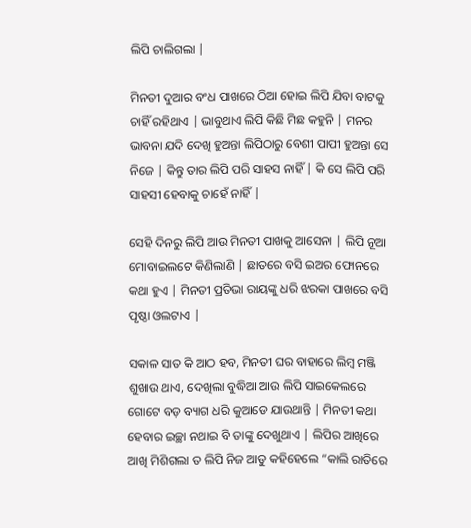ଲିପି ଚାଲିଗଲା |

ମିନତୀ ଦୁଆର ବଂଧ ପାଖରେ ଠିଆ ହୋଇ ଲିପି ଯିବା ବାଟକୁ ଚାହିଁ ରହିଥାଏ | ଭାବୁଥାଏ ଲିପି କିଛି ମିଛ କହୁନି | ମନର ଭାବନା ଯଦି ଦେଖି ହୁଅନ୍ତା ଲିପିଠାରୁ ବେଶୀ ପାପୀ ହୁଅନ୍ତା ସେ ନିଜେ | କିନ୍ତୁ ତାର ଲିପି ପରି ସାହସ ନାହିଁ | କି ସେ ଲିପି ପରି ସାହସୀ ହେବାକୁ ଚାହେଁ ନାହିଁ |

ସେହି ଦିନରୁ ଲିପି ଆଉ ମିନତୀ ପାଖକୁ ଆସେନା | ଲିପି ନୂଆ ମୋବାଇଲଟେ କିଣିଲାଣି | ଛାତରେ ବସି ଇଅର ଫୋନରେ କଥା ହୁଏ | ମିନତୀ ପ୍ରତିଭା ରାୟଙ୍କୁ ଧରି ଝରକା ପାଖରେ ବସି ପୃଷ୍ଠା ଓଲଟାଏ |

ସକାଳ ସାତ କି ଆଠ ହବ, ମିନତୀ ଘର ବାହାରେ ଲିମ୍ବ ମଞ୍ଜି ଶୁଖାଉ ଥାଏ, ଦେଖିଲା ବୁଦ୍ଧିଆ ଆଉ ଲିପି ସାଇକେଲରେ ଗୋଟେ ବଡ଼ ବ୍ୟାଗ ଧରି କୁଆଡେ ଯାଉଥାନ୍ତି | ମିନତୀ କଥା ହେବାର ଇଚ୍ଛା ନଥାଇ ବି ତାଙ୍କୁ ଦେଖୁଥାଏ | ଲିପିର ଆଖିରେ ଆଖି ମିଶିଗଲା ତ ଲିପି ନିଜ ଆଡୁ କହିହେଲେ “କାଲି ରାତିରେ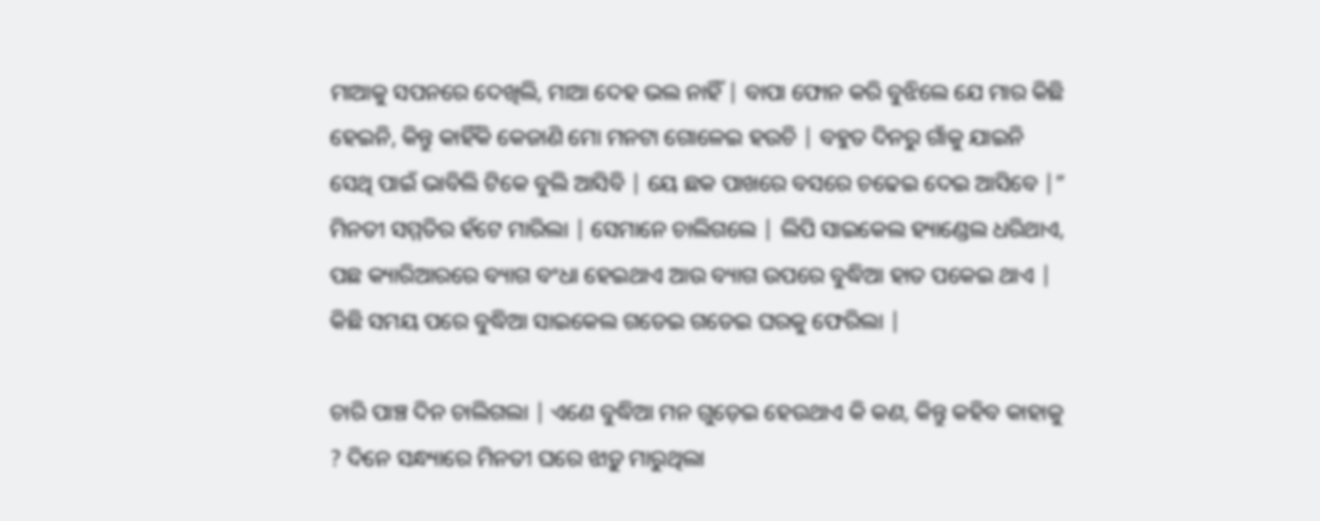ମାଆକୁ ସପନରେ ଦେଖିଲି, ମାଆ ଦେହ ଭଲ ନାହିଁ | ବାପା ଫୋନ କରି ବୁଝିଲେ ଯେ ମାର କିଛି ହେଇନି, କିନ୍ତୁ କାହିଁକି କେଜାଣି ମୋ ମନଟା ଗୋଳେଇ ହଉଚି | ବହୁତ ଦିନରୁ ଗାଁକୁ ଯାଇନି ସେଥି ପାଇଁ ଭାବିଲି ଟିକେ ବୁଲି ଆସିବି | ୟେ ଛକ ପାଖରେ ବସରେ ଚଢେଇ ଦେଇ ଆସିବେ |” ମିନତୀ ସମ୍ମତିର ହଁଟେ ମାରିଲା | ସେମାନେ ଚାଲିଗଲେ | ଲିପି ସାଇକେଲ ହ୍ୟାଣ୍ଡେଲ ଧରିଥାଏ, ପଛ କ୍ୟାରିଆରରେ ବ୍ୟାଗ ବଂଧା ହେଇଥାଏ ଆଉ ବ୍ୟାଗ ଉପରେ ବୁଦ୍ଧିଆ ହାତ ପକେଇ ଥାଏ | କିଛି ସମୟ ପରେ ବୁଦ୍ଧିଆ ସାଇକେଲ ଗଡେଇ ଗଡେଇ ଘରକୁ ଫେରିଲା |

ଚାରି ପାଞ୍ଚ ଦିନ ଚାଲିଗଲା | ଏଣେ ବୁଦ୍ଧିଆ ମନ ଗୁଡ଼େଇ ହେଉଥାଏ କି କଣ, କିନ୍ତୁ କହିବ କାହାକୁ ? ଦିନେ ସନ୍ଧ୍ୟାରେ ମିନତୀ ଘରେ ଝାଡ଼ୁ ମାରୁଥିଲା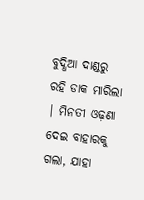ବୁଦ୍ଧିଆ ଦାଣ୍ଡରୁ ରହି ଡାକ ମାରିଲା | ମିନତୀ ଓଢ଼ଣା ଦେଇ ବାହାରକୁ ଗଲା, ଯାହା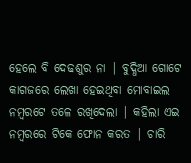ହେଲେ ବି ଦେଢଶୁର ନା | ବୁଦ୍ଧିଆ ଗୋଟେ କାଗଜରେ ଲେଖା ହେଇଥିବା ମୋବାଇଲ ନମ୍ବରଟେ ତଳେ ରଖିଦେଲା | କହିଲା ଏଇ ନମ୍ବରରେ ଟିକେ ଫୋନ କରତ | ଚାରି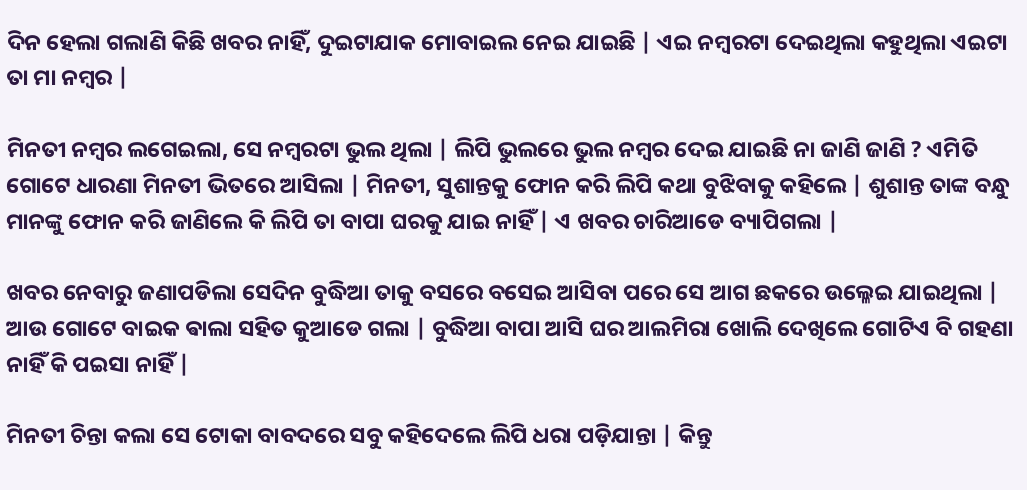ଦିନ ହେଲା ଗଲାଣି କିଛି ଖବର ନାହିଁ, ଦୁଇଟାଯାକ ମୋବାଇଲ ନେଇ ଯାଇଛି | ଏଇ ନମ୍ବରଟା ଦେଇଥିଲା କହୁଥିଲା ଏଇଟା ତା ମା ନମ୍ବର |

ମିନତୀ ନମ୍ବର ଲଗେଇଲା, ସେ ନମ୍ବରଟା ଭୁଲ ଥିଲା | ଲିପି ଭୁଲରେ ଭୁଲ ନମ୍ବର ଦେଇ ଯାଇଛି ନା ଜାଣି ଜାଣି ? ଏମିତି ଗୋଟେ ଧାରଣା ମିନତୀ ଭିତରେ ଆସିଲା | ମିନତୀ, ସୁଶାନ୍ତକୁ ଫୋନ କରି ଲିପି କଥା ବୁଝିବାକୁ କହିଲେ | ଶୁଶାନ୍ତ ତାଙ୍କ ବନ୍ଧୁ ମାନଙ୍କୁ ଫୋନ କରି ଜାଣିଲେ କି ଲିପି ତା ବାପା ଘରକୁ ଯାଇ ନାହିଁ | ଏ ଖବର ଚାରିଆଡେ ବ୍ୟାପିଗଲା |

ଖବର ନେବାରୁ ଜଣାପଡିଲା ସେଦିନ ବୁଦ୍ଧିଆ ତାକୁ ବସରେ ବସେଇ ଆସିବା ପରେ ସେ ଆଗ ଛକରେ ଉଲ୍ଳେଇ ଯାଇଥିଲା | ଆଉ ଗୋଟେ ବାଇକ ଵାଲା ସହିତ କୁଆଡେ ଗଲା | ବୁଦ୍ଧିଆ ବାପା ଆସି ଘର ଆଲମିରା ଖୋଲି ଦେଖିଲେ ଗୋଟିଏ ବି ଗହଣା ନାହିଁ କି ପଇସା ନାହିଁ |

ମିନତୀ ଚିନ୍ତା କଲା ସେ ଟୋକା ବାବଦରେ ସବୁ କହିଦେଲେ ଲିପି ଧରା ପଡ଼ିଯାନ୍ତା | କିନ୍ତୁ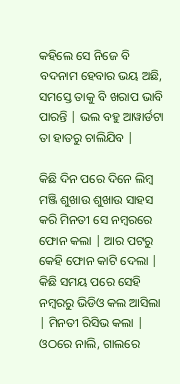କହିଲେ ସେ ନିଜେ ବି ବଦନାମ ହେବାର ଭୟ ଅଛି, ସମସ୍ତେ ତାକୁ ବି ଖରାପ ଭାବି ପାରନ୍ତି | ଭଲ ବହୁ ଆୱାର୍ଡଟା ତା ହାତରୁ ଚାଲିଯିବ |

କିଛି ଦିନ ପରେ ଦିନେ ଲିମ୍ବ ମଞ୍ଜି ଶୁଖାଉ ଶୁଖାଉ ସାହସ କରି ମିନତୀ ସେ ନମ୍ବରରେ ଫୋନ କଲା | ଆର ପଟରୁ କେହି ଫୋନ କାଟି ଦେଲା | କିଛି ସମୟ ପରେ ସେହି ନମ୍ବରରୁ ଭିଡିଓ କଲ ଆସିଲା | ମିନତୀ ରିସିଭ କଲା | ଓଠରେ ନାଲି, ଗାଲରେ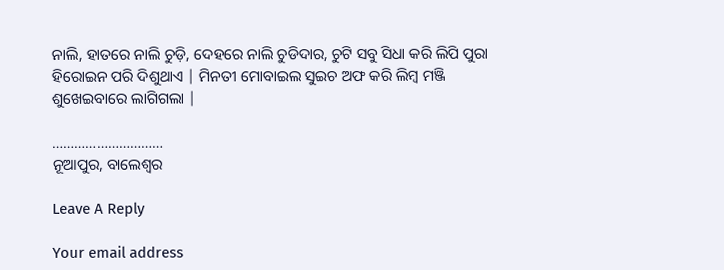ନାଲି, ହାତରେ ନାଲି ଚୁଡ଼ି, ଦେହରେ ନାଲି ଚୁଡିଦାର, ଚୁଟି ସବୁ ସିଧା କରି ଲିପି ପୁରା ହିରୋଇନ ପରି ଦିଶୁଥାଏ | ମିନତୀ ମୋବାଇଲ ସୁଇଚ ଅଫ କରି ଲିମ୍ବ ମଞ୍ଜି ଶୁଖେଇବାରେ ଲାଗିଗଲା |

…………………………
ନୂଆପୁର, ବାଲେଶ୍ୱର

Leave A Reply

Your email address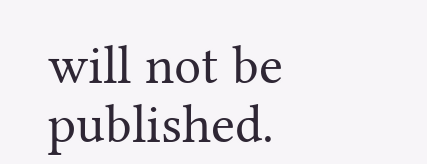will not be published.